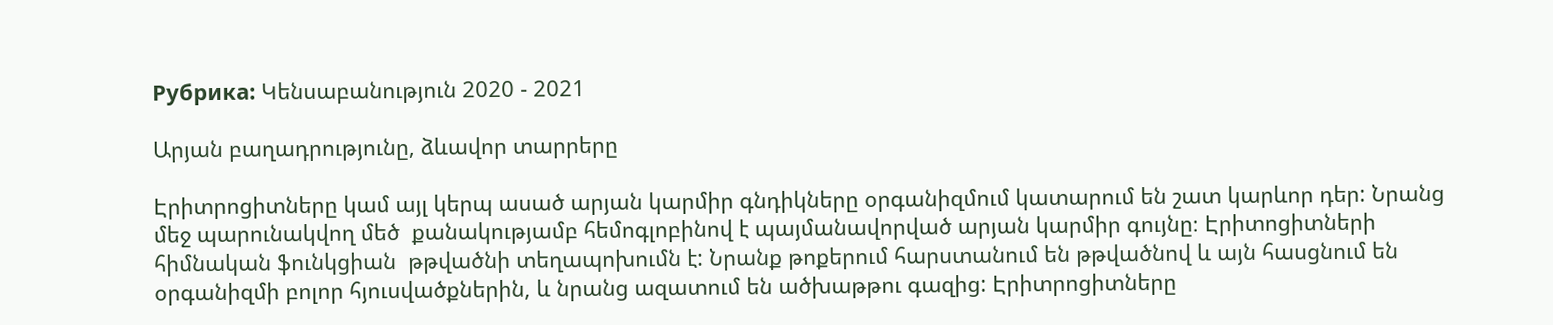Рубрика: Կենսաբանություն 2020 - 2021

Արյան բաղադրությունը, ձևավոր տարրերը

Էրիտրոցիտները կամ այլ կերպ ասած արյան կարմիր գնդիկները օրգանիզմում կատարում են շատ կարևոր դեր: Նրանց մեջ պարունակվող մեծ  քանակությամբ հեմոգլոբինով է պայմանավորված արյան կարմիր գույնը։ Էրիտոցիտների հիմնական ֆունկցիան  թթվածնի տեղապոխումն է: Նրանք թոքերում հարստանում են թթվածնով և այն հասցնում են օրգանիզմի բոլոր հյուսվածքներին, և նրանց ազատում են ածխաթթու գազից: Էրիտրոցիտները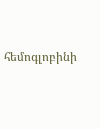հեմոգլոբինի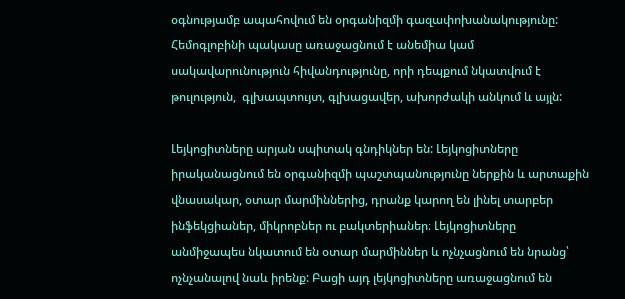օգնությամբ ապահովում են օրգանիզմի գազափոխանակությունը: Հեմոգլոբինի պակասը առաջացնում է անեմիա կամ սակավարունություն հիվանդությունը, որի դեպքում նկատվում է թուլություն,  գլխապտույտ, գլխացավեր, ախորժակի անկում և այլն:

Լեյկոցիտները արյան սպիտակ գնդիկներ են: Լեյկոցիտները իրականացնում են օրգանիզմի պաշտպանությունը ներքին և արտաքին վնասակար, օտար մարմիններից, դրանք կարող են լինել տարբեր ինֆեկցիաներ, միկրոբներ ու բակտերիաներ։ Լեյկոցիտները անմիջապես նկատում են օտար մարմիններ և ոչնչացնում են նրանց՝ ոչնչանալով նաև իրենք: Բացի այդ լեյկոցիտները առաջացնում են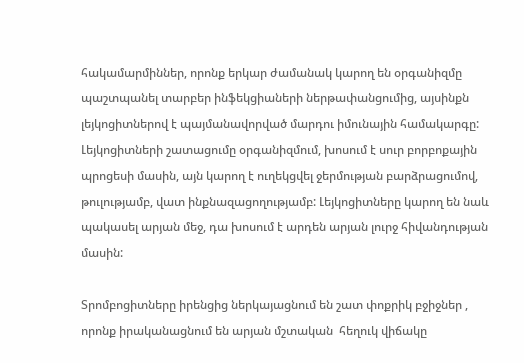հակամարմիններ, որոնք երկար ժամանակ կարող են օրգանիզմը պաշտպանել տարբեր ինֆեկցիաների ներթափանցումից, այսինքն լեյկոցիտներով է պայմանավորված մարդու իմունային համակարգը: Լեյկոցիտների շատացումը օրգանիզմում, խոսում է սուր բորբոքային պրոցեսի մասին, այն կարող է ուղեկցվել ջերմության բարձրացումով, թուլությամբ, վատ ինքնազացողությամբ: Լեյկոցիտները կարող են նաև պակասել արյան մեջ, դա խոսում է արդեն արյան լուրջ հիվանդության մասին:

Տրոմբոցիտները իրենցից ներկայացնում են շատ փոքրիկ բջիջներ , որոնք իրականացնում են արյան մշտական  հեղուկ վիճակը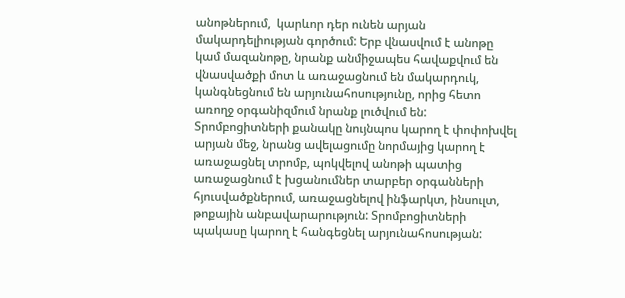անոթներում,  կարևոր դեր ունեն արյան մակարդելիության գործում: Երբ վնասվում է անոթը կամ մազանոթը, նրանք անմիջապես հավաքվում են վնասվածքի մոտ և առաջացնում են մակարդուկ, կանգնեցնում են արյունահոսությունը, որից հետո առողջ օրգանիզմում նրանք լուծվում են: Տրոմբոցիտների քանակը նույնպոս կարող է փոփոխվել արյան մեջ, նրանց ավելացումը նորմայից կարող է առաջացնել տրոմբ, պոկվելով անոթի պատից առաջացնում է խցանումներ տարբեր օրգանների հյուսվածքներում, առաջացնելով ինֆարկտ, ինսուլտ, թոքային անբավարարություն: Տրոմբոցիտների պակասը կարող է հանգեցնել արյունահոսության: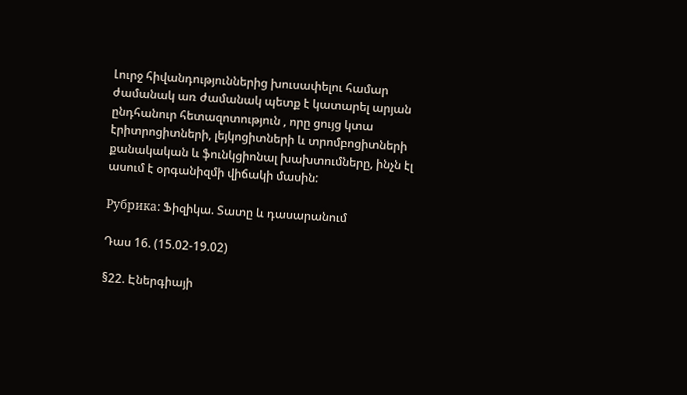Լուրջ հիվանդություններից խուսափելու համար ժամանակ առ ժամանակ պետք է կատարել արյան ընդհանուր հետազոտություն , որը ցույց կտա էրիտրոցիտների, լեյկոցիտների և տրոմբոցիտների քանակական և ֆունկցիոնալ խախտումները, ինչն էլ ասում է օրգանիզմի վիճակի մասին:

Рубрика: Ֆիզիկա. Տատը և դասարանում

Դաս 16. (15.02-19.02)

§22. Էներգիայի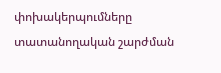փոխակերպումները տատանողական շարժման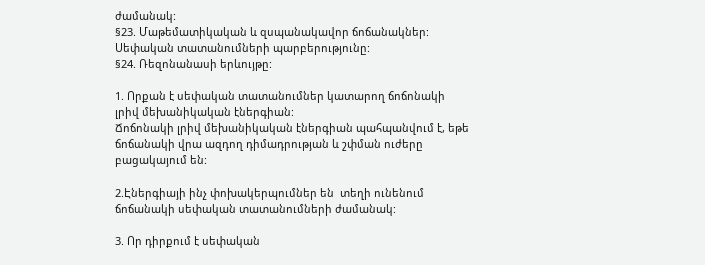ժամանակ:
§23. Մաթեմատիկական և զսպանակավոր ճոճանակներ: Սեփական տատանումների պարբերությունը:
§24. Ռեզոնանասի երևույթը:

1. Որքան է սեփական տատանումներ կատարող ճոճոնակի լրիվ մեխանիկական էներգիան:
Ճոճոնակի լրիվ մեխանիկական էներգիան պահպանվում է, եթե ճոճանակի վրա ազդող դիմադրության և շփման ուժերը բացակայում են:

2.Էներգիայի ինչ փոխակերպումներ են  տեղի ունենում ճոճանակի սեփական տատանումների ժամանակ:

3. Որ դիրքում է սեփական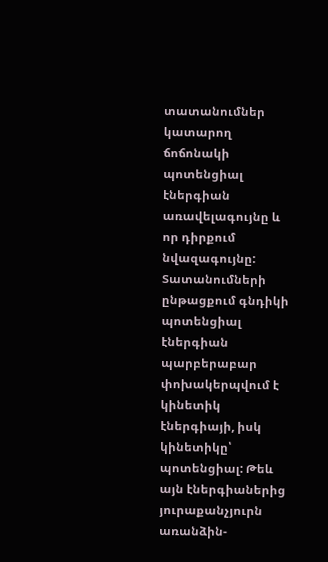տատանումներ կատարող ճոճոնակի պոտենցիալ էներգիան առավելագույնը և որ դիրքում նվազագույնը:
Տատանումների ընթացքում գնդիկի պոտենցիալ էներգիան պարբերաբար փոխակերպվում է կինետիկ էներգիայի, իսկ կինետիկը՝ պոտենցիալ: Թեև այն էներգիաներից յուրաքանչյուրն առանձին-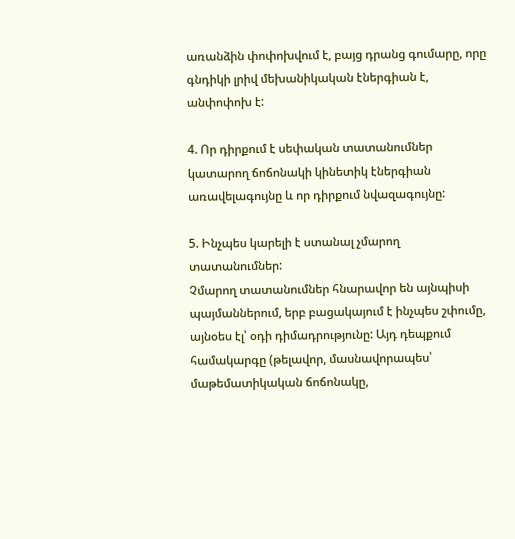առանձին փոփոխվում է, բայց դրանց գումարը, որը գնդիկի լրիվ մեխանիկական էներգիան է, անփոփոխ է:

4. Որ դիրքում է սեփական տատանումներ կատարող ճոճոնակի կինետիկ էներգիան առավելագույնը և որ դիրքում նվազագույնը:

5. Ինչպես կարելի է ստանալ չմարող տատանումներ:
Չմարող տատանումներ հնարավոր են այնպիսի պայմաններում, երբ բացակայում է ինչպես շփումը, այնօես էլ՝ օդի դիմադրությունը: Այդ դեպքում համակարգը (թելավոր, մասնավորապես՝ մաթեմատիկական ճոճոնակը,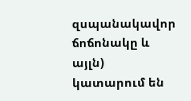զսպանակավոր ճոճոնակը և այլն) կատարում են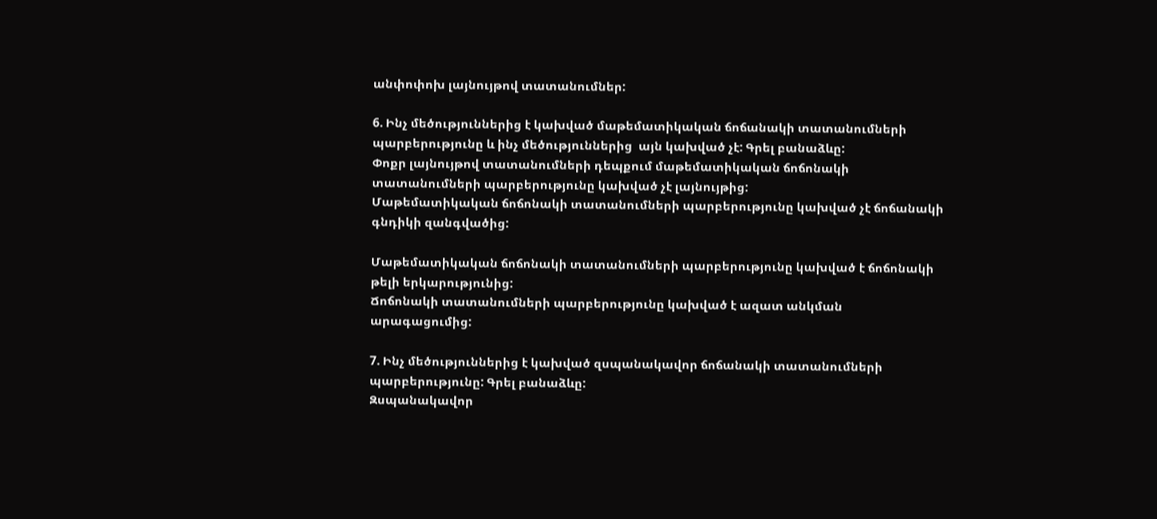անփոփոխ լայնույթով տատանումներ:

6. Ինչ մեծություններից է կախված մաթեմատիկական ճոճանակի տատանումների պարբերությունը և ինչ մեծություններից  այն կախված չէ: Գրել բանաձևը:
Փոքր լայնույթով տատանումների դեպքում մաթեմատիկական ճոճոնակի տատանումների պարբերությունը կախված չէ լայնույթից:
Մաթեմատիկական ճոճոնակի տատանումների պարբերությունը կախված չէ ճոճանակի գնդիկի զանգվածից:

Մաթեմատիկական ճոճոնակի տատանումների պարբերությունը կախված է ճոճոնակի թելի երկարությունից:
Ճոճոնակի տատանումների պարբերությունը կախված է ազատ անկման արագացումից:

7. Ինչ մեծություններից է կախված զսպանակավոր ճոճանակի տատանումների պարբերությունը: Գրել բանաձևը:
Զսպանակավոր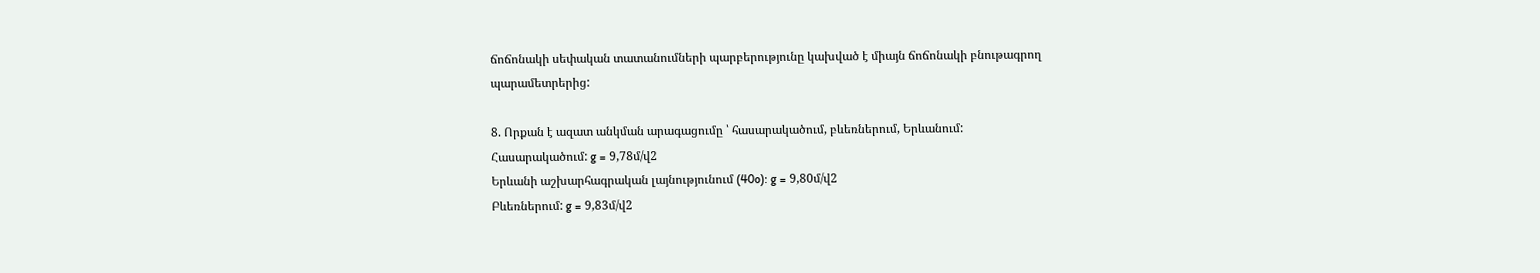ճոճոնակի սեփական տատանումների պարբերությունը կախված է միայն ճոճոնակի բնութագրող պարամետրերից:

8. Որքան է ազատ անկման արագացումը ՝ հասարակածում, բևեռներում, Երևանում:
Հասարակածում: g = 9,78մ/վ2
Երևանի աշխարհագրական լայնությունում (40o): g = 9,80մ/վ2
Բևեռներում: g = 9,83մ/վ2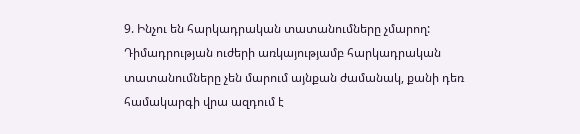9. Ինչու են հարկադրական տատանումները չմարող:
Դիմադրության ուժերի առկայությամբ հարկադրական տատանումները չեն մարում այնքան ժամանակ, քանի դեռ համակարգի վրա ազդում է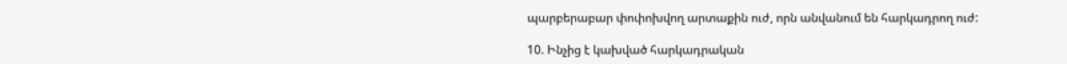պարբերաբար փոփոխվող արտաքին ուժ, որն անվանում են հարկադրող ուժ:

10. Ինչից է կախված հարկադրական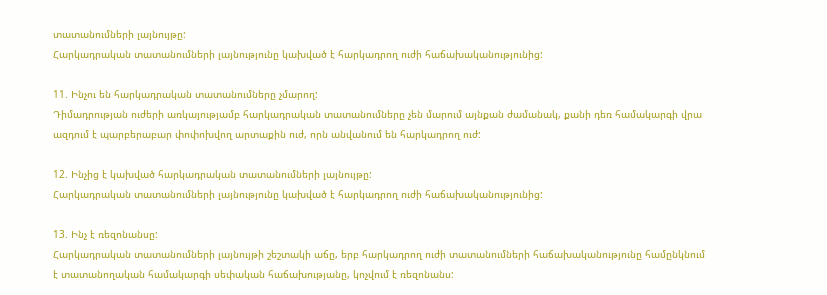տատանումների լայնույթը:
Հարկադրական տատանումների լայնությունը կախված է հարկադրող ուժի հաճախականությունից:

11. Ինչու են հարկադրական տատանումները չմարող:
Դիմադրության ուժերի առկայությամբ հարկադրական տատանումները չեն մարում այնքան ժամանակ, քանի դեռ համակարգի վրա ազդում է պարբերաբար փոփոխվող արտաքին ուժ, որն անվանում են հարկադրող ուժ:

12. Ինչից է կախված հարկադրական տատանումների լայնույթը:
Հարկադրական տատանումների լայնությունը կախված է հարկադրող ուժի հաճախականությունից:

13. Ինչ է ռեզոնանսը:
Հարկադրական տատանումների լայնույթի շեշտակի աճը, երբ հարկադրող ուժի տատանումների հաճախականությունը համընկնում է տատանողական համակարգի սեփական հաճախությանը, կոչվում է ռեզոնանս: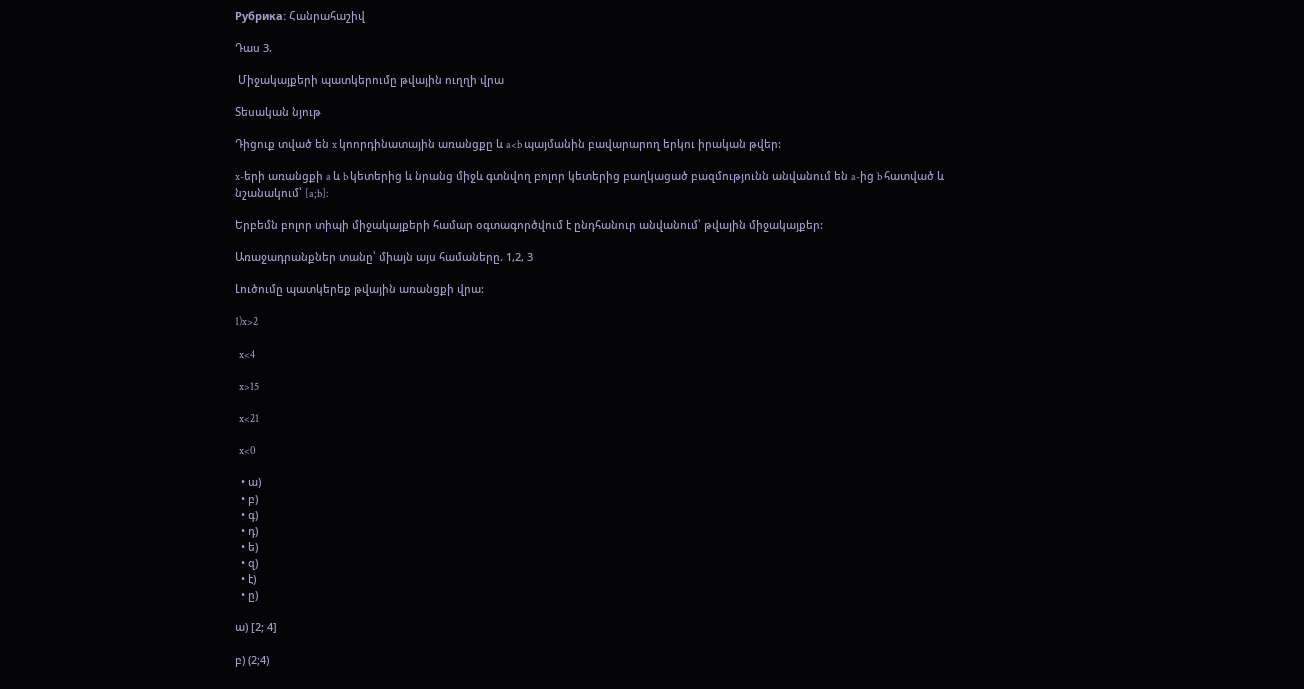Рубрика: Հանրահաշիվ

Դաս 3.

 Միջակայքերի պատկերումը թվային ուղղի վրա

Տեսական նյութ

Դիցուք տված են x կոորդինատային առանցքը և a<b պայմանին բավարարող երկու իրական թվեր:

x-երի առանցքի a և b կետերից և նրանց միջև գտնվող բոլոր կետերից բաղկացած բազմությունն անվանում են a-ից b հատված և նշանակում՝ [a;b]:

Երբեմն բոլոր տիպի միջակայքերի համար օգտագործվում է ընդհանուր անվանում՝ թվային միջակայքեր:

Առաջադրանքներ տանը՝ միայն այս համաները. 1,2, 3

Լուծումը պատկերեք թվային առանցքի վրա:

1)x>2

  x<4

  x>15

  x<21

  x<0

  • ա)
  • բ)
  • գ)
  • դ)
  • ե)
  • զ)
  • է)
  • ը)

ա) [2; 4]

բ) (2;4)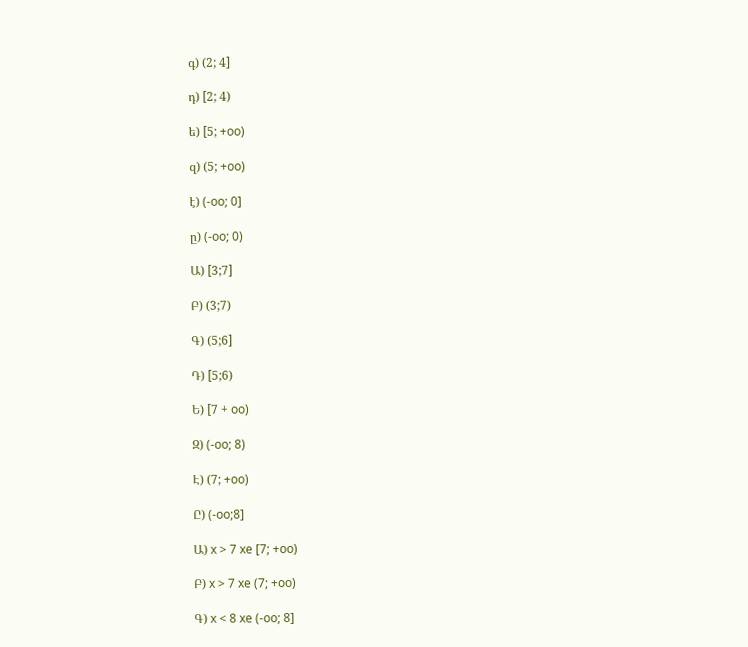գ) (2; 4]

դ) [2; 4)

ե) [5; +oo)

զ) (5; +oo)

է) (-oo; 0]

ը) (-oo; 0)

Ա) [3;7]

Բ) (3;7)

Գ) (5;6]

Դ) [5;6)

Ե) [7 + oo)

Զ) (-oo; 8)

Է) (7; +oo)

Ը) (-oo;8]

Ա) x > 7 xe [7; +oo)

Բ) x > 7 xe (7; +oo)

Գ) x < 8 xe (-oo; 8]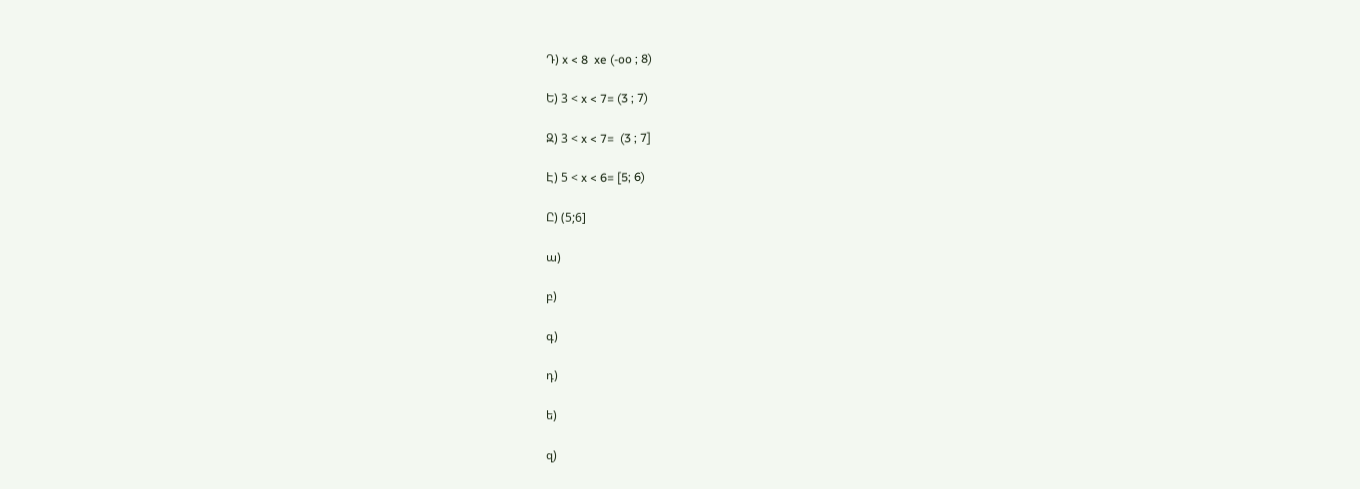Դ) x < 8  xe (-oo ; 8)

Ե) 3 < x < 7= (3 ; 7)

Զ) 3 < x < 7=  (3 ; 7]

Է) 5 < x < 6= [5; 6)

Ը) (5;6]

ա)

բ)

գ)

դ)

ե)

զ)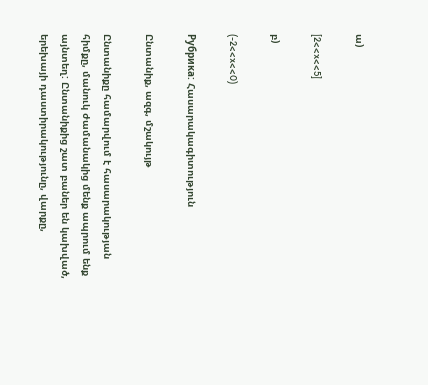ա)

[2<<x<<5]

բ)

(-2<<x<<0)

Рубрика: Հասարակագիտություն

Ընտանիք, ազգ, մշակույթ

Ընտանիքը համարվում է հասարակության հիմքը, մանուկ ժամանակից մենք ապրում ենք այնտեղ: Ընտանիքից շատ բաներ են կախված, երեխայի դաստիրակությունը, վարքը,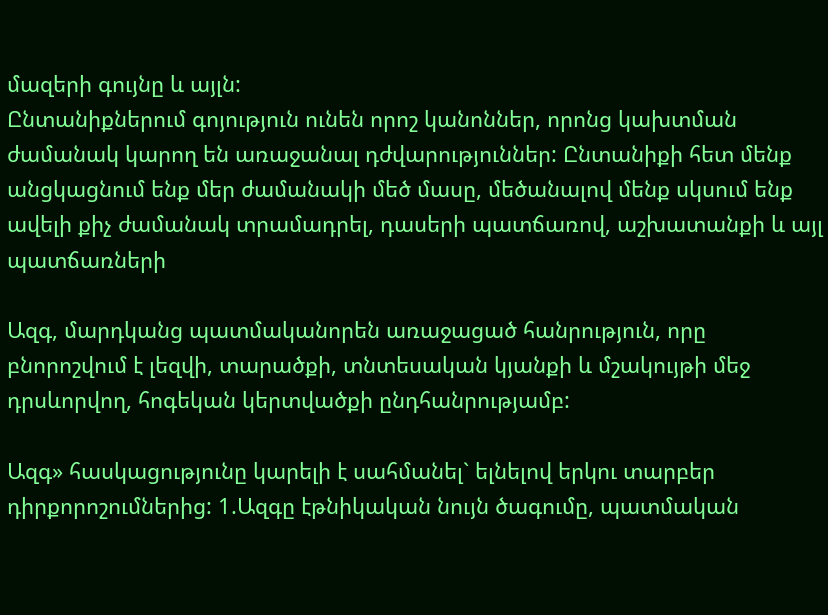մազերի գույնը և այլն:
Ընտանիքներում գոյություն ունեն որոշ կանոններ, որոնց կախտման ժամանակ կարող են առաջանալ դժվարություններ: Ընտանիքի հետ մենք անցկացնում ենք մեր ժամանակի մեծ մասը, մեծանալով մենք սկսում ենք ավելի քիչ ժամանակ տրամադրել, դասերի պատճառով, աշխատանքի և այլ պատճառների

Ազգ, մարդկանց պատմականորեն առաջացած հանրություն, որը բնորոշվում է լեզվի, տարածքի, տնտեսական կյանքի և մշակույթի մեջ դրսևորվող, հոգեկան կերտվածքի ընդհանրությամբ:

Ազգ» հասկացությունը կարելի է սահմանել` ելնելով երկու տարբեր դիրքորոշումներից: 1.Ազգը էթնիկական նույն ծագումը, պատմական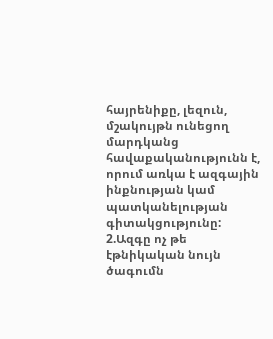հայրենիքը, լեզուն, մշակույթն ունեցող մարդկանց հավաքականությունն է, որում առկա է ազգային ինքնության կամ պատկանելության գիտակցությունը: 2.Ազգը ոչ թե էթնիկական նույն ծագումն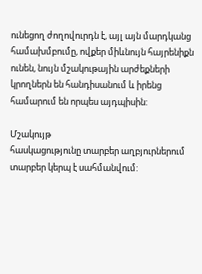ունեցող ժողովուրդն է, այլ այն մարդկանց համախմբումը, ովքեր միևնույն հայրենիքն ունեն, նույն մշակութային արժեքների կրողներն են հանդիսանում և իրենց համարում են որպես այդպիսին:

Մշակույթ
հասկացությունը տարբեր աղբյուրներում տարբեր կերպ է սահմանվում: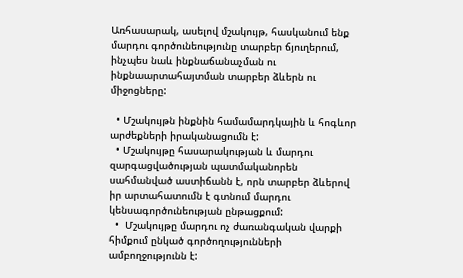Առհասարակ, ասելով մշակույթ, հասկանում ենք մարդու գործունեությունը տարբեր ճյուղերում, ինչպես նաև ինքնաճանաչման ու ինքնաարտահայտման տարբեր ձևերն ու միջոցները:

  • Մշակույթն ինքնին համամարդկային և հոգևոր արժեքների իրականացումն է:
  • Մշակույթը հասարակության և մարդու զարգացվածության պատմականորեն սահմանված աստիճանն է, որն տարբեր ձևերով իր արտահատումն է գտնում մարդու կենսագործունեության ընթացքում:
  •  Մշակույթը մարդու ոչ ժառանգական վարքի հիմքում ընկած գործողությունների ամբողջությունն է: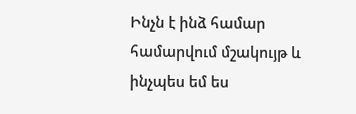Ինչն է ինձ համար համարվում մշակույթ և ինչպես եմ ես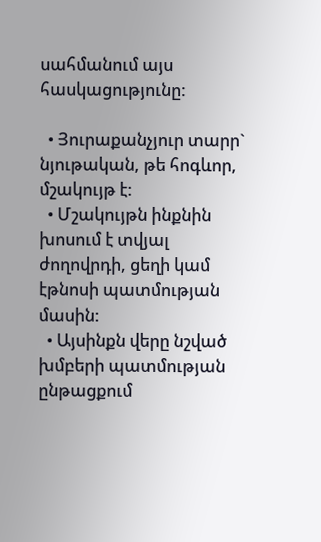սահմանում այս հասկացությունը:

  • Յուրաքանչյուր տարր` նյութական, թե հոգևոր, մշակույթ է:
  • Մշակույթն ինքնին խոսում է տվյալ ժողովրդի, ցեղի կամ էթնոսի պատմության մասին:
  • Այսինքն վերը նշված խմբերի պատմության ընթացքում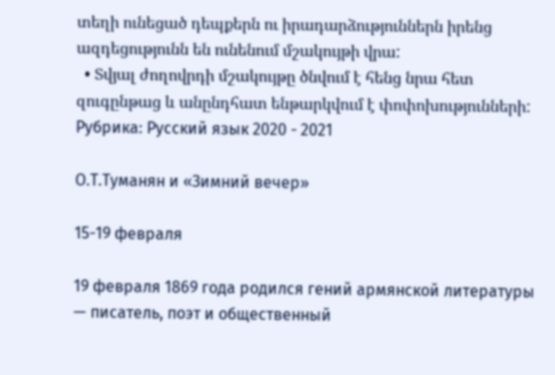տեղի ունեցած դեպքերն ու իրադարձություններն իրենց ազդեցությունն են ունենում մշակույթի վրա:
  • Տվյալ ժողովրդի մշակույթը ծնվում է հենց նրա հետ զուգընթաց և անընդհատ ենթարկվում է փոփոխությունների:
Рубрика: Русский язык 2020 - 2021

О.Т.Туманян и «Зимний вечер»

15-19 февраля

19 февраля 1869 года родился гений армянской литературы — писатель, поэт и общественный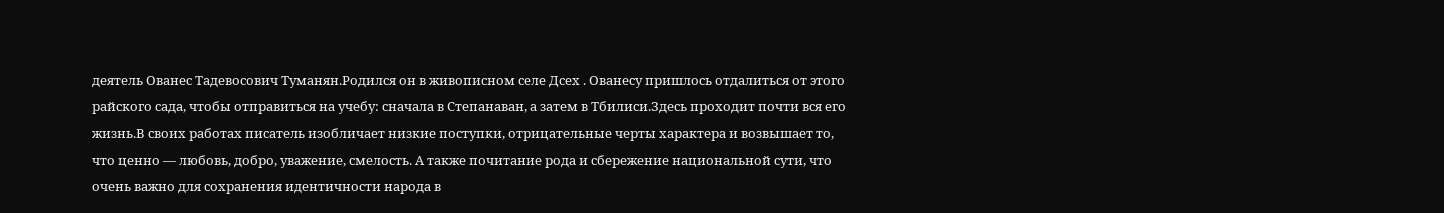деятель Ованес Тадевосович Туманян.Родился он в живописном селе Дсех . Ованесу пришлось отдалиться от этого райского сада, чтобы отправиться на учебу: сначала в Степанаван, а затем в Тбилиси.Здесь проходит почти вся его жизнь.В своих работах писатель изобличает низкие поступки, отрицательные черты характера и возвышает то, что ценно — любовь, добро, уважение, смелость. А также почитание рода и сбережение национальной сути, что очень важно для сохранения идентичности народа в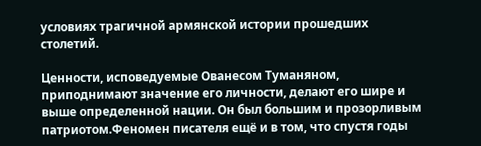условиях трагичной армянской истории прошедших столетий.

Ценности, исповедуемые Ованесом Туманяном, приподнимают значение его личности, делают его шире и выше определенной нации. Он был большим и прозорливым патриотом.Феномен писателя ещё и в том, что спустя годы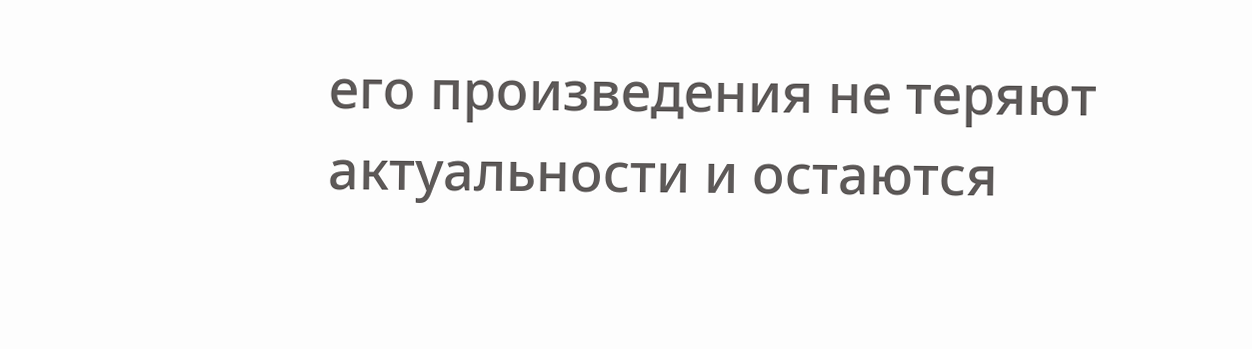его произведения не теряют актуальности и остаются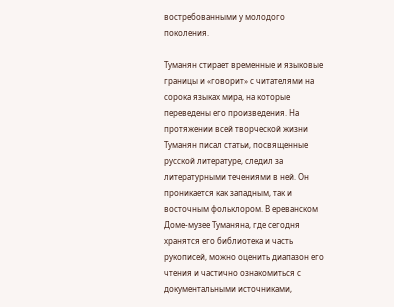востребованными у молодого поколения.

Туманян стирает временные и языковые границы и «говорит» с читателями на сорока языках мира, на которые переведены его произведения. На протяжении всей творческой жизни Туманян писал статьи, посвященные русской литературе, следил за литературными течениями в ней. Он проникается как западным, так и восточным фольклором. В ереванском Доме-музее Туманяна, где сегодня хранятся его библиотека и часть рукописей, можно оценить диапазон его чтения и частично ознакомиться с документальными источниками,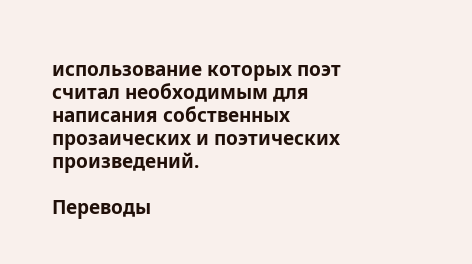использование которых поэт считал необходимым для написания собственных прозаических и поэтических произведений.

Переводы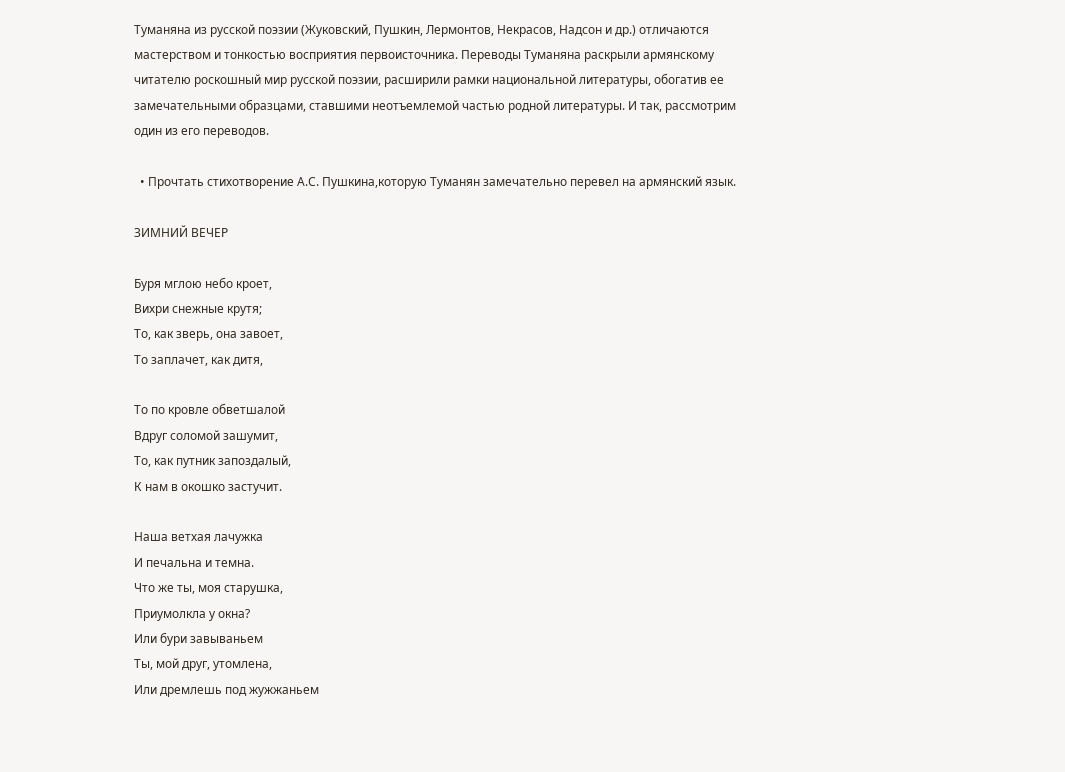Туманяна из русской поэзии (Жуковский, Пушкин, Лермонтов, Некрасов, Надсон и др.) отличаются мастерством и тонкостью восприятия первоисточника. Переводы Туманяна раскрыли армянскому читателю роскошный мир русской поэзии, расширили рамки национальной литературы, обогатив ее замечательными образцами, ставшими неотъемлемой частью родной литературы. И так, рассмотрим один из его переводов.

  • Прочтать стихотворение А.С. Пушкина,которую Туманян замечательно перевел на армянский язык.

ЗИМНИЙ ВЕЧЕР

Буря мглою небо кроет,
Вихри снежные крутя;
То, как зверь, она завоет,
То заплачет, как дитя,

То по кровле обветшалой
Вдруг соломой зашумит,
То, как путник запоздалый,
К нам в окошко застучит.

Наша ветхая лачужка
И печальна и темна.
Что же ты, моя старушка,
Приумолкла у окна?
Или бури завываньем
Ты, мой друг, утомлена,
Или дремлешь под жужжаньем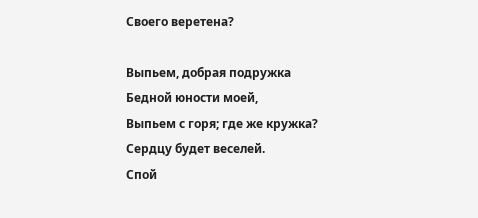Своего веретена?

Выпьем, добрая подружка
Бедной юности моей,
Выпьем с горя; где же кружка?
Сердцу будет веселей.
Спой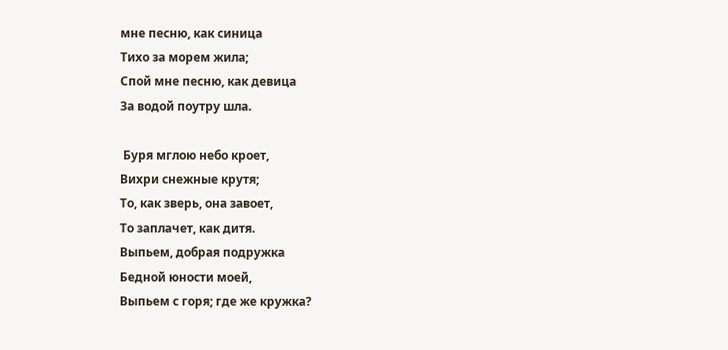мне песню, как синица
Тихо за морем жила;
Спой мне песню, как девица
За водой поутру шла.

 Буря мглою небо кроет,
Вихри снежные крутя;
То, как зверь, она завоет,
То заплачет, как дитя.
Выпьем, добрая подружка
Бедной юности моей,
Выпьем с горя; где же кружка?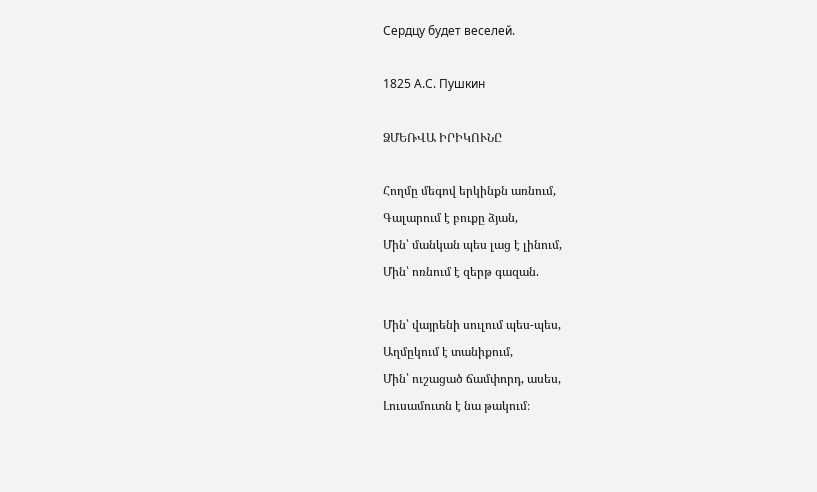Сердцу будет веселей.

1825 А.С. Пушкин

ՁՄԵՌՎԱ ԻՐԻԿՈՒՆԸ

Հողմը մեգով երկինքն առնում,
Գալարում է բուքը ձյան,
Մին՝ մանկան պես լաց է լինում,
Մին՝ ոռնում է զերթ գազան.

Մին՝ վայրենի սուլում պես-պես,
Աղմըկում է տանիքում,
Մին՝ ուշացած ճամփորդ, ասես,
Լուսամուտն է նա թակում։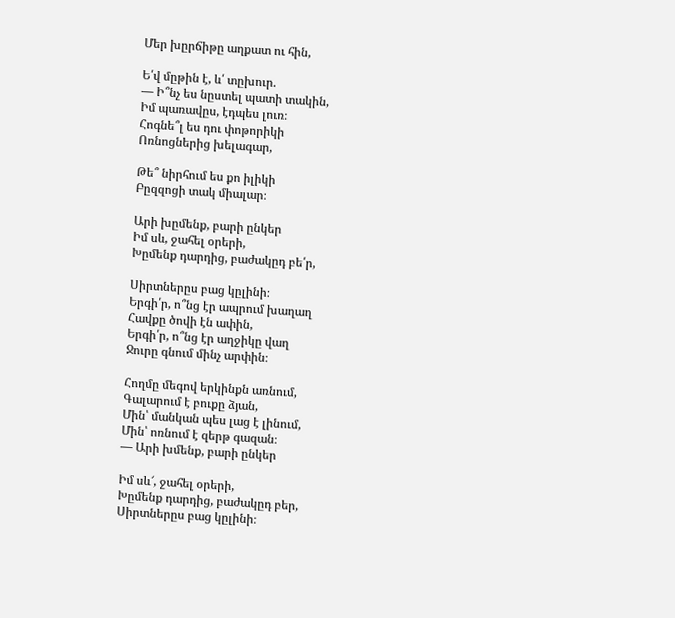Մեր խըրճիթը աղքատ ու հին,

Ե՛վ մըթին է, և՛ տըխուր.
— Ի՞նչ ես նըստել պատի տակին,
Իմ պառավըս, էդպես լուռ։
Հոգնե՞լ ես դու փոթորիկի
Ոռնոցներից խելագար,

Թե՞ նիրհում ես քո իլիկի
Բըզզոցի տակ միալար։

Արի խըմենք, բարի ընկեր
Իմ սև, ջահել օրերի,
Խըմենք դարդից, բաժակըդ բե՛ր,

Սիրտներըս բաց կըլինի։
Երգի՛ր, ո՞նց էր ապրում խաղաղ
Հավքը ծովի էն ափին,
Երգի՛ր, ո՞նց էր աղջիկը վաղ
Ջուրը գնում մինչ արփին։

Հողմը մեգով երկինքն առնում,
Գալարում է բուքը ձյան,
Մին՝ մանկան պես լաց է լինում,
Մին՝ ոռնում է զերթ գազան։
— Արի խմենք, բարի ընկեր

Իմ սև՜, ջահել օրերի,
Խըմենք դարդից, բաժակըդ բեր,
Սիրտներըս բաց կըլինի։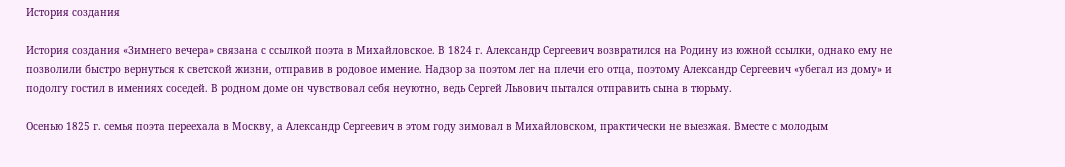История создания

История создания «Зимнего вечера» связана с ссылкой поэта в Михайловское. В 1824 г. Александр Сергеевич возвратился на Родину из южной ссылки, однако ему не позволили быстро вернуться к светской жизни, отправив в родовое имение. Надзор за поэтом лег на плечи его отца, поэтому Александр Сергеевич «убегал из дому» и подолгу гостил в имениях соседей. В родном доме он чувствовал себя неуютно, ведь Сергей Львович пытался отправить сына в тюрьму.

Осенью 1825 г. семья поэта переехала в Москву, а Александр Сергеевич в этом году зимовал в Михайловском, практически не выезжая. Вместе с молодым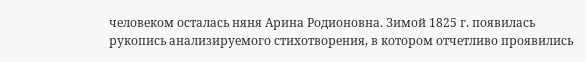человеком осталась няня Арина Родионовна. Зимой 1825 г. появилась рукопись анализируемого стихотворения, в котором отчетливо проявились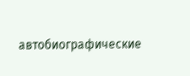автобиографические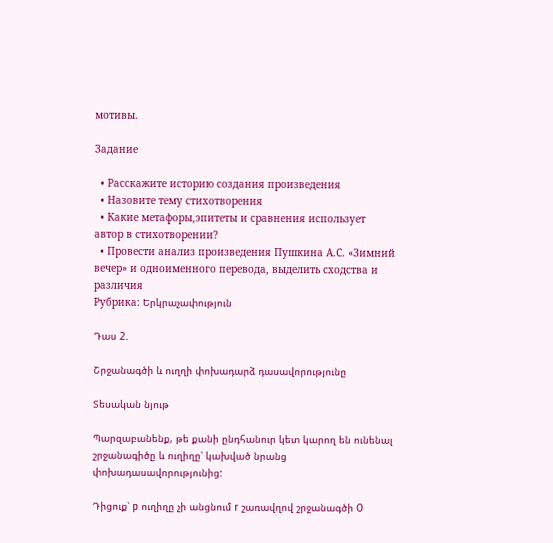мотивы.

Задание

  • Расскажите историю создания произведения
  • Назовите тему стихотворения
  • Какие метафоры,эпитеты и сравнения использует автор в стихотворении?
  • Провести анализ произведения Пушкина А.С. «Зимний вечер» и одноименного перевода, выделить сходства и различия
Рубрика: Երկրաչափություն

Դաս 2.

Շրջանագծի և ուղղի փոխադարձ դասավորությունը

Տեսական նյութ

Պարզաբանենք, թե քանի ընդհանուր կետ կարող են ունենալ շրջանագիծը և ուղիղը՝ կախված նրանց փոխադասավորությունից:

Դիցուք՝ p ուղիղը չի անցնում r շառավղով շրջանագծի O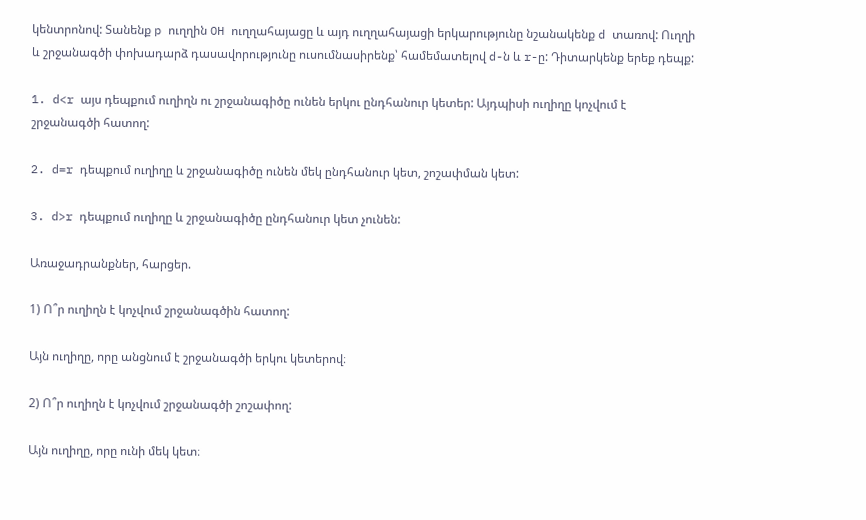կենտրոնով: Տանենք p ուղղին OH ուղղահայացը և այդ ուղղահայացի երկարությունը նշանակենք d տառով: Ուղղի և շրջանագծի փոխադարձ դասավորությունը ուսումնասիրենք՝ համեմատելով d-ն և r-ը: Դիտարկենք երեք դեպք:

1. d<r այս դեպքում ուղիղն ու շրջանագիծը ունեն երկու ընդհանուր կետեր: Այդպիսի ուղիղը կոչվում է շրջանագծի հատող:

2. d=r դեպքում ուղիղը և շրջանագիծը ունեն մեկ ընդհանուր կետ, շոշափման կետ:

3. d>r դեպքում ուղիղը և շրջանագիծը ընդհանուր կետ չունեն:

Առաջադրանքներ, հարցեր.

1) Ո՞ր ուղիղն է կոչվում շրջանագծին հատող:

Այն ուղիղը, որը անցնում է շրջանագծի երկու կետերով։

2) Ո՞ր ուղիղն է կոչվում շրջանագծի շոշափող:

Այն ուղիղը, որը ունի մեկ կետ։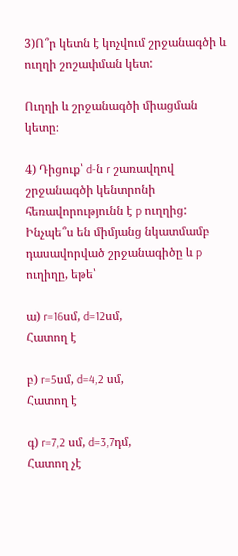3)Ո՞ր կետն է կոչվում շրջանագծի և ուղղի շոշափման կետ:

Ուղղի և շրջանագծի միացման կետը։

4) Դիցուք՝ d-ն r շառավղով շրջանագծի կենտրոնի հեռավորությունն է p ուղղից: Ինչպե՞ս են միմյանց նկատմամբ դասավորված շրջանագիծը և p ուղիղը, եթե՝

ա) r=16սմ, d=12սմ,
Հատող է

բ) r=5սմ, d=4,2 սմ,
Հատող է

գ) r=7,2 սմ, d=3,7դմ,
Հատող չէ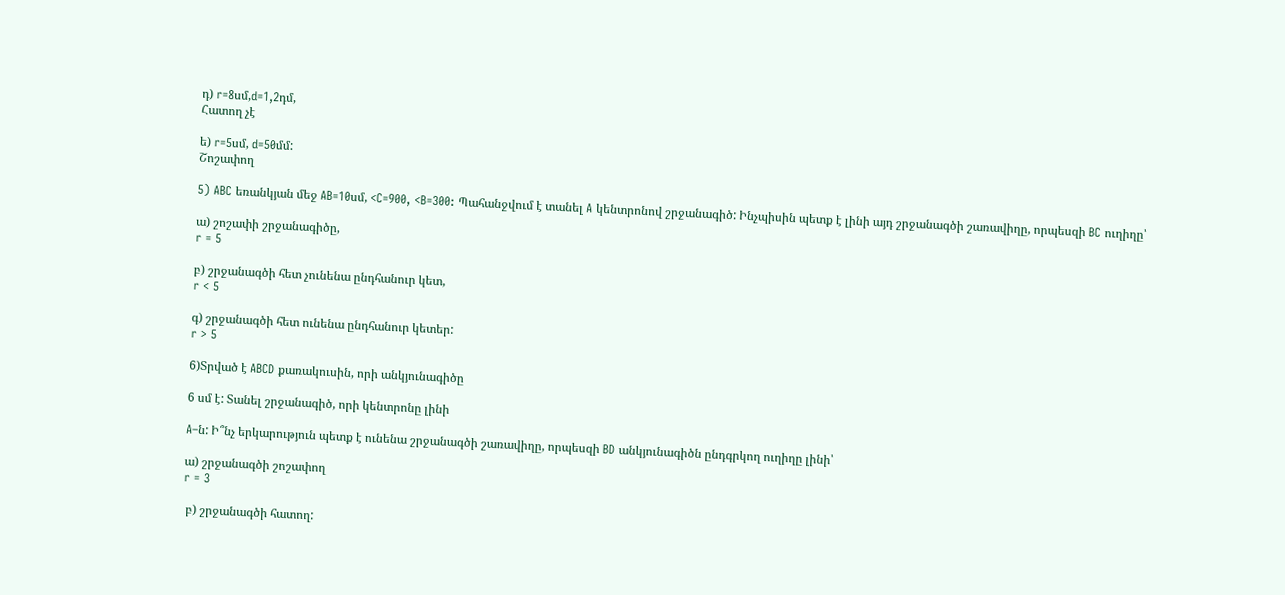դ) r=8սմ,d=1,2դմ,
Հատող չէ

ե) r=5սմ, d=50մմ:
Շոշափող

5) ABC եռանկյան մեջ AB=10սմ, <C=900, <B=300: Պահանջվում է տանել A կենտրոնով շրջանագիծ: Ինչպիսին պետք է լինի այդ շրջանագծի շառավիղը, որպեսզի BC ուղիղը՝

ա) շոշափի շրջանագիծը,
r = 5

բ) շրջանագծի հետ չունենա ընդհանուր կետ,
r < 5

գ) շրջանագծի հետ ունենա ընդհանուր կետեր:
r > 5

6)Տրված է ABCD քառակուսին, որի անկյունագիծը

6 սմ է: Տանել շրջանագիծ, որի կենտրոնը լինի

A–ն: Ի՞նչ երկարություն պետք է ունենա շրջանագծի շառավիղը, որպեսզի BD անկյունագիծն ընդգրկող ուղիղը լինի՝

ա) շրջանագծի շոշափող
r = 3

 բ) շրջանագծի հատող: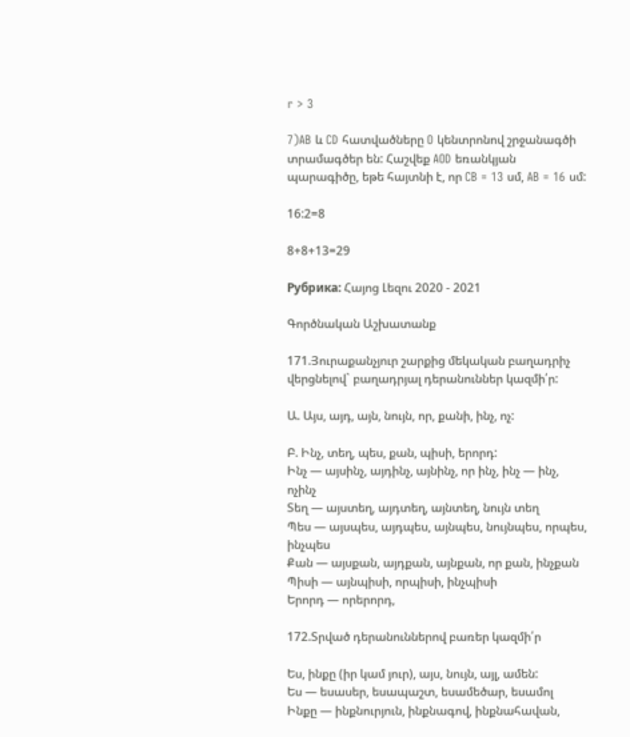r > 3

7)AB և CD հատվածները O կենտրոնով շրջանագծի տրամագծեր են: Հաշվեք AOD եռանկյան պարագիծը, եթե հայտնի է, որ CB = 13 սմ, AB = 16 սմ:

16:2=8

8+8+13=29

Рубрика: Հայոց Լեզու 2020 - 2021

Գործնական Աշխատանք

171.Յուրաքանչյուր շարքից մեկական բաղադրիչ վերցնելով` բաղադրյալ դերանուններ կազմի՛ր:

Ա. Այս, այդ, այն, նույն, որ, քանի, ինչ, ոչ:

Բ. Ինչ, տեղ, պես, քան, պիսի, երորդ:
Ինչ — այսինչ, այդինչ, այնինչ, որ ինչ, ինչ — ինչ, ոչինչ
Տեղ — այստեղ, այդտեղ, այնտեղ, նույն տեղ
Պես — այսպես, այդպես, այնպես, նույնպես, որպես, ինչպես
Քան — այսքան, այդքան, այնքան, որ քան, ինչքան
Պիսի — այնպիսի, որպիսի, ինչպիսի
Երորդ — որերորդ,

172.Տրված դերանուններով բառեր կազմի՛ր

Ես, ինքը (իր կամ յուր), այս, նույն, այլ, ամեն:
Ես — եսասեր, եսապաշտ, եսամեծար, եսամոլ
Ինքը — ինքնուրյուն, ինքնագով, ինքնահավան,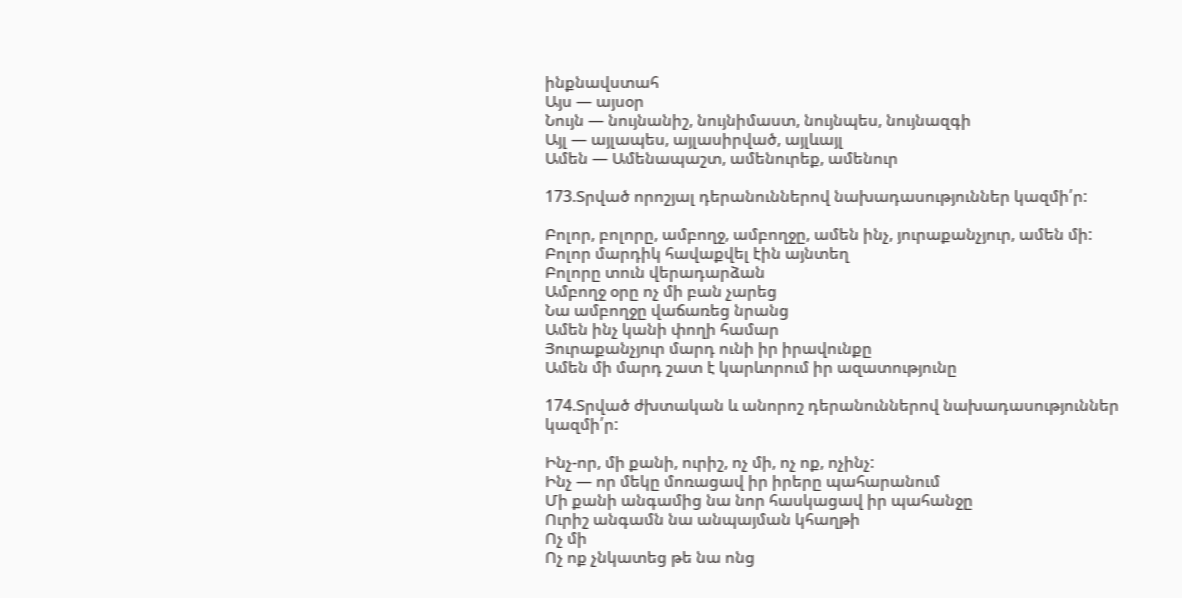ինքնավստահ
Այս — այսօր
Նույն — նույնանիշ, նույնիմաստ, նույնպես, նույնազգի
Այլ — այլապես, այլասիրված, այլևայլ
Ամեն — Ամենապաշտ, ամենուրեք, ամենուր

173.Տրված որոշյալ դերանուններով նախադասություններ կազմի՛ր:

Բոլոր, բոլորը, ամբողջ, ամբողջը, ամեն ինչ, յուրաքանչյուր, ամեն մի:
Բոլոր մարդիկ հավաքվել էին այնտեղ
Բոլորը տուն վերադարձան
Ամբողջ օրը ոչ մի բան չարեց
Նա ամբողջը վաճառեց նրանց
Ամեն ինչ կանի փողի համար
Յուրաքանչյուր մարդ ունի իր իրավունքը
Ամեն մի մարդ շատ է կարևորում իր ազատությունը

174.Տրված ժխտական և անորոշ դերանուններով նախադասություններ կազմի՛ր:

Ինչ-որ, մի քանի, ուրիշ, ոչ մի, ոչ ոք, ոչինչ:
Ինչ — որ մեկը մոռացավ իր իրերը պահարանում
Մի քանի անգամից նա նոր հասկացավ իր պահանջը
Ուրիշ անգամն նա անպայման կհաղթի
Ոչ մի
Ոչ ոք չնկատեց թե նա ոնց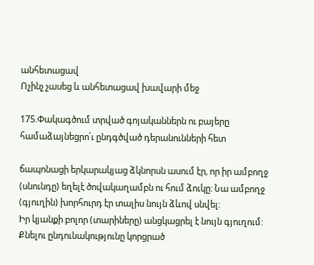անհետացավ
Ոչինչ չասեց և անհետացավ խավարի մեջ

175.Փակագծում տրված գոյականներն ու բայերը համաձայնեցրո՛ւ ընդգծված դերանունների հետ

ճապոնացի երկարակյաց ձկնորսն ասում էր, որ իր ամբողջ (սնունդը) եղելէ ծովակաղամբն ու հում ձուկը: Նա ամբողջ (գյուղին) խորհուրդ էր տալիս նույն ձևով սնվել:
Իր կյանքի բոլոր (տարիները) անցկացրել է նույն գյուղում:
Քնելու ընդունակությունը կորցրած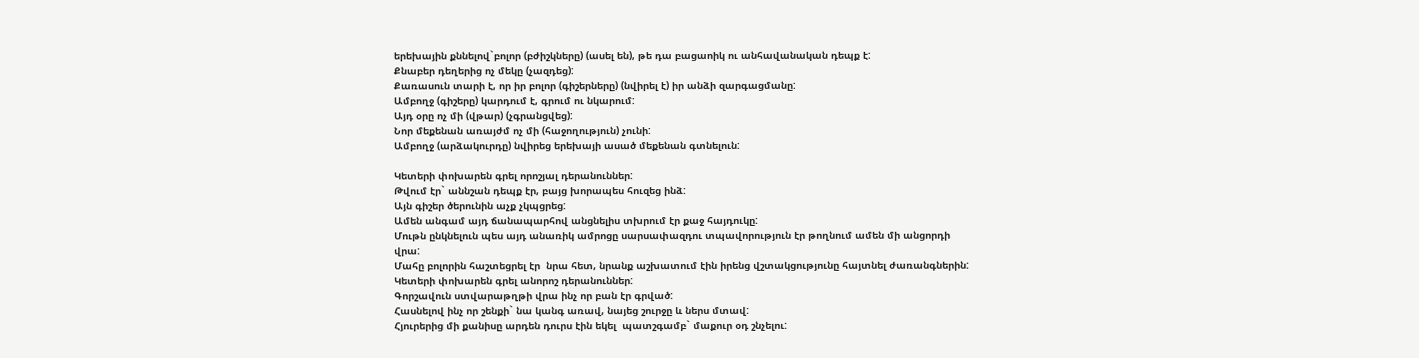երեխային քննելով`բոլոր (բժիշկները) (ասել են), թե դա բացաոիկ ու անհավանական դեպք է:
Քնաբեր դեղերից ոչ մեկը (չազդեց):
Քառասուն տարի է, որ իր բոլոր (գիշերները) (նվիրել է) իր անձի զարգացմանը:
Ամբողջ (գիշերը) կարդում է, գրում ու նկարում:
Այդ օրը ոչ մի (վթար) (չգրանցվեց):
Նոր մեքենան առայժմ ոչ մի (հաջողություն) չունի:
Ամբողջ (արձակուրդը) նվիրեց երեխայի ասած մեքենան գտնելուն:

Կետերի փոխարեն գրել որոշյալ դերանուններ:
Թվում էր` աննշան դեպք էր, բայց խորապես հուզեց ինձ:
Այն գիշեր ծերունին աչք չկպցրեց:
Ամեն անգամ այդ ճանապարհով անցնելիս տխրում էր քաջ հայդուկը:
Մութն ընկնելուն պես այդ անառիկ ամրոցը սարսափազդու տպավորություն էր թողնում ամեն մի անցորդի վրա:
Մահը բոլորին հաշտեցրել էր  նրա հետ, նրանք աշխատում էին իրենց վշտակցությունը հայտնել ժառանգներին:
Կետերի փոխարեն գրել անորոշ դերանուններ:
Գորշավուն ստվարաթղթի վրա ինչ որ բան էր գրված:
Հասնելով ինչ որ շենքի` նա կանգ առավ, նայեց շուրջը և ներս մտավ:
Հյուրերից մի քանիսը արդեն դուրս էին եկել  պատշգամբ` մաքուր օդ շնչելու: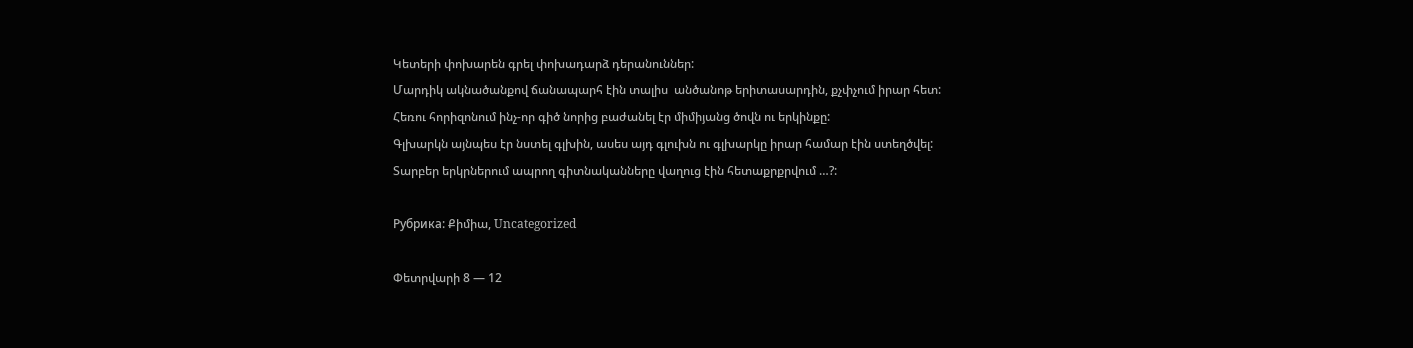Կետերի փոխարեն գրել փոխադարձ դերանուններ:
Մարդիկ ակնածանքով ճանապարհ էին տալիս  անծանոթ երիտասարդին, քչփչում իրար հետ:
Հեռու հորիզոնում ինչ-որ գիծ նորից բաժանել էր միմիյանց ծովն ու երկինքը:
Գլխարկն այնպես էր նստել գլխին, ասես այդ գլուխն ու գլխարկը իրար համար էին ստեղծվել:
Տարբեր երկրներում ապրող գիտնականները վաղուց էին հետաքրքրվում …?:

Рубрика: Քիմիա, Uncategorized

Փետրվարի 8 — 12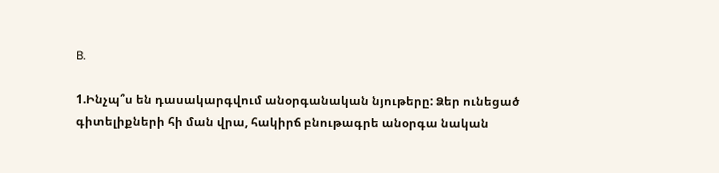B.

1.Ինչպ՞ս են դասակարգվում անօրգանական նյութերը: Ձեր ունեցած գիտելիքների հի ման վրա, հակիրճ բնութագրե անօրգա նական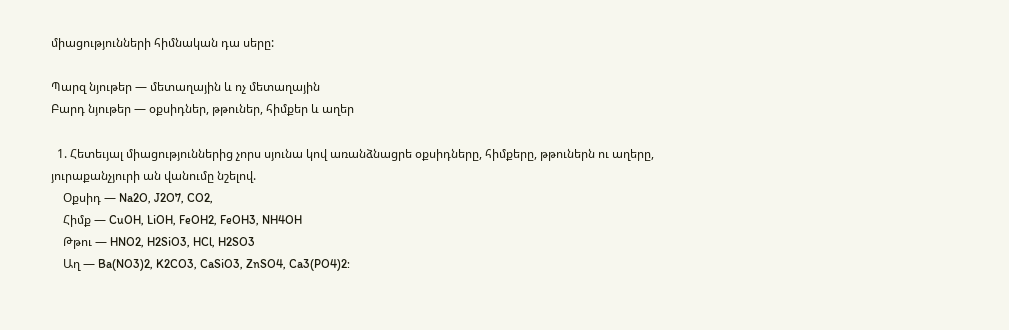միացությունների հիմնական դա սերը:

Պարզ նյութեր — մետաղային և ոչ մետաղային
Բարդ նյութեր — օքսիդներ, թթուներ, հիմքեր և աղեր

  1. Հետեւյալ միացություններից չորս սյունա կով առանձնացրե օքսիդները, հիմքերը, թթուներն ու աղերը, յուրաքանչյուրի ան վանումը նշելով.
    Օքսիդ — Na2O, J2O7, CO2,
    Հիմք — CuOH, LiOH, FeOH2, FeOH3, NH4OH
    Թթու — HNO2, H2SiO3, HCl, H2SO3
    Աղ — Ba(NO3)2, K2CO3, CaSiO3, ZnSO4, Ca3(PO4)2: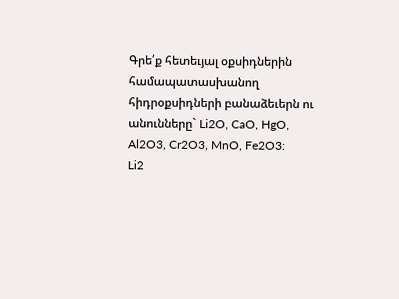Գրե՛ք հետեւյալ օքսիդներին համապատասխանող հիդրօքսիդների բանաձեւերն ու
անունները` Li2O, CaO, HgO, Al2O3, Cr2O3, MnO, Fe2O3:
Li2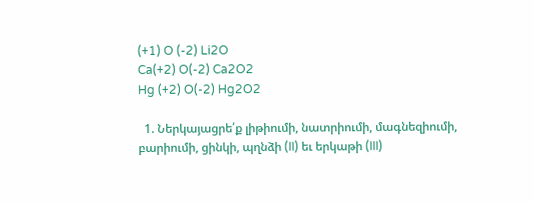(+1) O (-2) Li2O
Ca(+2) O(-2) Ca2O2
Hg (+2) O(-2) Hg2O2

  1. Ներկայացրե՛ք լիթիումի, նատրիումի, մագնեզիումի, բարիումի, ցինկի, պղնձի (II) եւ երկաթի (III)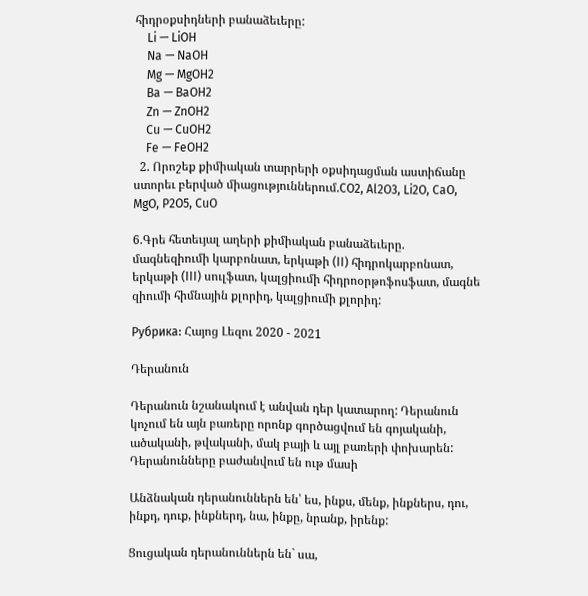հիդրօքսիդների բանաձեւերը:
    Li — LiOH
    Na — NaOH
    Mg — MgOH2
    Ba — BaOH2
    Zn — ZnOH2
    Cu — CuOH2
    Fe — FeOH2
  2. Որոշեք քիմիական տարրերի օքսիդացման աստիճանը ստորեւ բերված միացություններում.CO2, Al2O3, Li2O, CaO, MgO, P2O5, CuO

6.Գրե հետեւյալ աղերի քիմիական բանաձեւերը.
մագնեզիումի կարբոնատ, երկաթի (II) հիդրոկարբոնատ, երկաթի (III) սուլֆատ, կալցիումի հիդրոօրթոֆոսֆատ, մագնե զիումի հիմնային քլորիդ, կալցիումի քլորիդ:

Рубрика: Հայոց Լեզու 2020 - 2021

Դերանուն

Դերանուն նշանակում է անվան դեր կատարող: Դերանուն կոչում են այն բառերը որոնք գործացվում են գոյականի, ածականի, թվականի, մակ բայի և այլ բառերի փոխարեն: Դերանունները բաժանվում են ութ մասի

Անձնական դերանուններն են՝ ես, ինքս, մենք, ինքներս, դու, ինքդ, դուք, ինքներդ, նա, ինքը, նրանք, իրենք:

Ցուցական դերանուններն են` սա,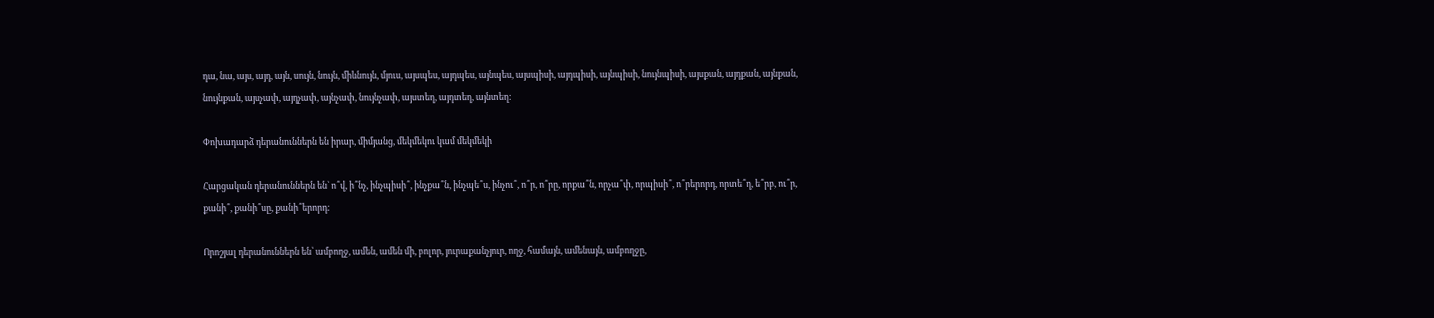դա, նա, այս, այդ, այն, սույն, նույն, միևնույն, մյուս, այսպես, այդպես, այնպես, այսպիսի, այդպիսի, այնպիսի, նույնպիսի, այսքան, այդքան, այնքան, նույնքան, այսչափ, այդչափ, այնչափ, նույնչափ, այստեղ, այդտեղ, այնտեղ:

Փոխադարձ դերանուններն են իրար, միմյանց, մեկմեկու կամ մեկմեկի

Հարցական դերանուններն են` ո՞վ, ի՞նչ, ինչպիսի՞, ինչքա՞ն, ինչպե՞ս, ինչու՞, ո՞ր, ո՞րը, որքա՞ն, որչա՞փ, որպիսի՞, ո՞րերորդ, որտե՞ղ, ե՞րբ, ու՞ր, քանի՞, քանի՞սը, քանի՞երորդ:

Որոշյալ դերանուններն են՝ ամբողջ, ամեն, ամեն մի, բոլոր, յուրաքանչյուր, ողջ, համայն, ամենայն, ամբողջը,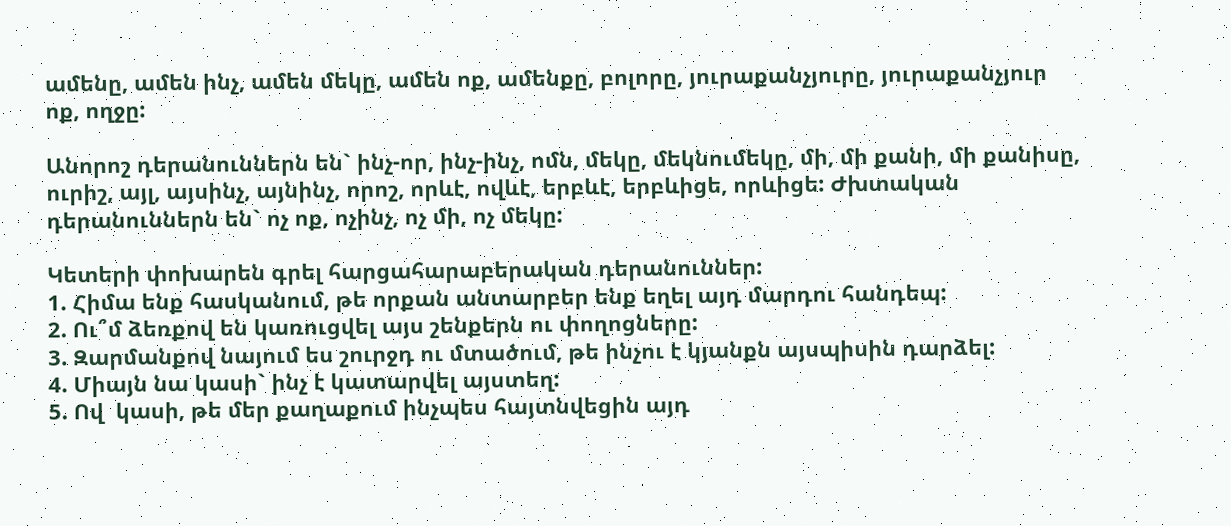ամենը, ամեն ինչ, ամեն մեկը, ամեն ոք, ամենքը, բոլորը, յուրաքանչյուրը, յուրաքանչյուր ոք, ողջը:

Անորոշ դերանուններն են` ինչ-որ, ինչ-ինչ, ոմն, մեկը, մեկնումեկը, մի, մի քանի, մի քանիսը, ուրիշ, այլ, այսինչ, այնինչ, որոշ, որևէ, ովևէ, երբևէ, երբևիցե, որևիցե: Ժխտական դերանուններն են` ոչ ոք, ոչինչ, ոչ մի, ոչ մեկը:

Կետերի փոխարեն գրել հարցահարաբերական դերանուններ:
1. Հիմա ենք հասկանում, թե որքան անտարբեր ենք եղել այդ մարդու հանդեպ:
2. Ու՞մ ձեռքով են կառուցվել այս շենքերն ու փողոցները:
3. Զարմանքով նայում ես շուրջդ ու մտածում, թե ինչու է կյանքն այսպիսին դարձել:
4. Միայն նա կասի` ինչ է կատարվել այստեղ:
5. Ով  կասի, թե մեր քաղաքում ինչպես հայտնվեցին այդ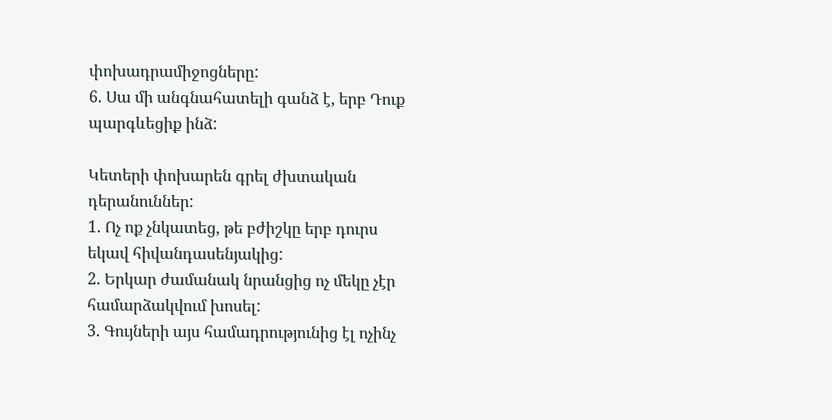փոխադրամիջոցները:
6. Սա մի անգնահատելի գանձ է, երբ Դուք պարգևեցիք ինձ:

Կետերի փոխարեն գրել ժխտական դերանուններ:
1. Ոչ ոք չնկատեց, թե բժիշկը երբ դուրս եկավ հիվանդասենյակից:
2. Երկար ժամանակ նրանցից ոչ մեկը չէր համարձակվում խոսել:
3. Գույների այս համադրությունից էլ ոչինչ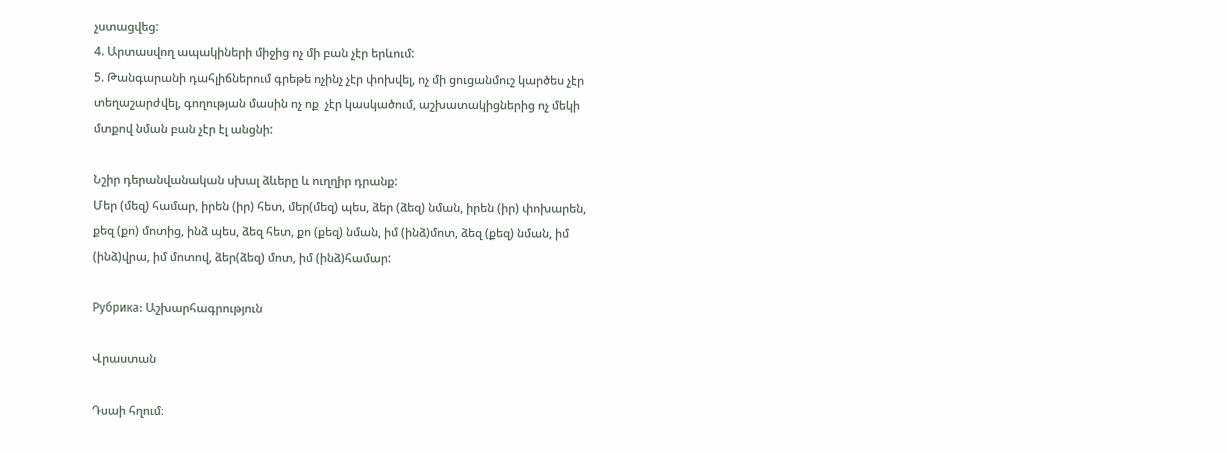չստացվեց:
4. Արտասվող ապակիների միջից ոչ մի բան չէր երևում:
5. Թանգարանի դահլիճներում գրեթե ոչինչ չէր փոխվել, ոչ մի ցուցանմուշ կարծես չէր տեղաշարժվել, գողության մասին ոչ ոք  չէր կասկածում, աշխատակիցներից ոչ մեկի մտքով նման բան չէր էլ անցնի:

Նշիր դերանվանական սխալ ձևերը և ուղղիր դրանք:
Մեր (մեզ) համար, իրեն (իր) հետ, մեր(մեզ) պես, ձեր (ձեզ) նման, իրեն (իր) փոխարեն, քեզ (քո) մոտից, ինձ պես, ձեզ հետ, քո (քեզ) նման, իմ (ինձ)մոտ, ձեզ (քեզ) նման, իմ (ինձ)վրա, իմ մոտով, ձեր(ձեզ) մոտ, իմ (ինձ)համար:

Рубрика: Աշխարհագրություն

Վրաստան

Դսաի հղում։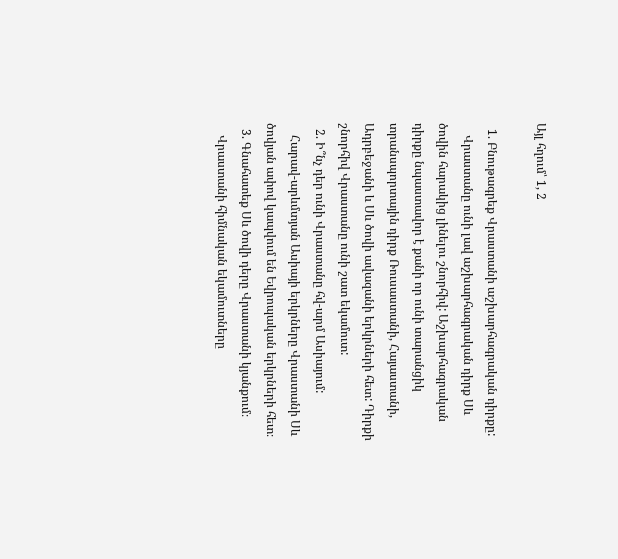Այլ հղում՝ 1, 2

  1. Բնութագրեք Վրաստանի աշխարհագրական դիրքը:
    Վրաստանը ունի լավ աշխարհագրական դիրք Սև ծովին հարակից լինելու շնորհիվ: Աշխարհագրական դիրքը նպաստավոր է քանի որ ունի տարանցիկ տրանսպորտային դիրք Ռուսաստանի, Հայաստանի, Ադրբեջանի և Սև ծովի ավազանի երկրների հետ: Դիրքի շնորհիվ Վրաստանը ունի շատ եկամուտ:
  2. Ի՞նչ դեր ունի Վրաստանը հվ-արմ Ասիայում:
    Հարավ-արևմտյան Ասիայի երկրները Վրաստանի Սև ծովյան ափով կապվում են Եվրոպական երկրների հետ։
  3. Գնահատեք Սև ծովի դերը Վրաստանի կյանքում։
    Վրաստանի հիմնական եկամուտները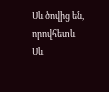Սև ծովից են, որովհետև Սև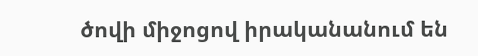ծովի միջոցով իրականանում են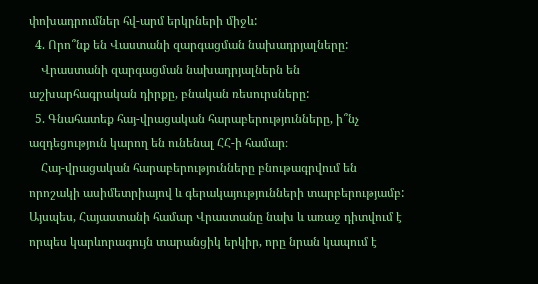փոխադրումներ հվ-արմ երկրների միջև:
  4. Որո՞նք են Վաստանի զարգացման նախադրյալները:
    Վրաստանի զարգացման նախադրյալներն են աշխարհագրական դիրքը, բնական ռեսուրսները:
  5. Գնահատեք հայ-վրացական հարաբերությունները, ի՞նչ ազդեցություն կարող են ունենալ ՀՀ-ի համար։
    Հայ-վրացական հարաբերությունները բնութագրվում են որոշակի ասիմետրիայով և գերակայությունների տարբերությամբ: Այսպես, Հայաստանի համար Վրաստանը նախ և առաջ դիտվում է  որպես կարևորագույն տարանցիկ երկիր, որը նրան կապում է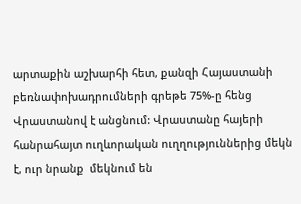արտաքին աշխարհի հետ, քանզի Հայաստանի բեռնափոխադրումների գրեթե 75%-ը հենց Վրաստանով է անցնում: Վրաստանը հայերի հանրահայտ ուղևորական ուղղություններից մեկն է, ուր նրանք  մեկնում են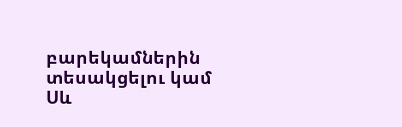բարեկամներին տեսակցելու կամ Սև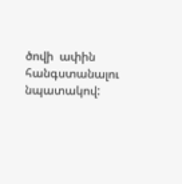ծովի  ափին հանգստանալու նպատակով: